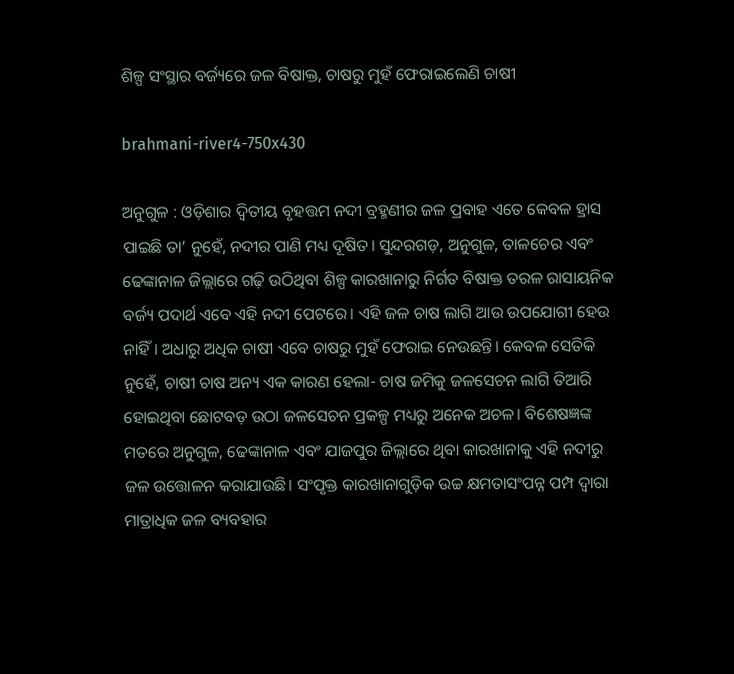ଶିଳ୍ପ ସଂସ୍ଥାର ବର୍ଜ୍ୟରେ ଜଳ ବିଷାକ୍ତ, ଚାଷରୁ ମୁହଁ ଫେରାଇଲେଣି ଚାଷୀ

brahmani-river4-750x430

ଅନୁଗୁଳ : ଓଡ଼ିଶାର ଦ୍ବିତୀୟ ବୃହତ୍ତମ ନଦୀ ବ୍ରହ୍ମଣୀର ଜଳ ପ୍ରବାହ ଏତେ କେବଳ ହ୍ରାସ ପାଇଛି ତା’ ନୁହେଁ, ନଦୀର ପାଣି ମଧ୍ୟ ଦୂଷିତ। ସୁନ୍ଦରଗଡ଼, ଅନୁଗୁଳ, ତାଳଚେର ଏବଂ ଢେଙ୍କାନାଳ ଜିଲ୍ଲାରେ ଗଢ଼ି ଉଠିଥିବା ଶିଳ୍ପ କାରଖାନାରୁ ନିର୍ଗତ ବିଷାକ୍ତ ତରଳ ରାସାୟନିକ ବର୍ଜ୍ୟ ପଦାର୍ଥ ଏବେ ଏହି ନଦୀ ପେଟରେ। ଏହି ଜଳ ଚାଷ ଲାଗି ଆଉ ଉପଯୋଗୀ ହେଉ ନାହିଁ। ଅଧାରୁ ଅଧିକ ଚାଷୀ ଏବେ ଚାଷରୁ ମୁହଁ ଫେରାଇ ନେଉଛନ୍ତି। କେବଳ ସେତିକି ନୁହେଁ, ଚାଷୀ ଚାଷ ଅନ୍ୟ ଏକ କାରଣ ହେଲା- ଚାଷ ଜମିକୁ ଜଳସେଚନ ଲାଗି ତିଆରି ହୋଇଥିବା ଛୋଟବଡ଼ ଉଠା ଜଳସେଚନ ପ୍ରକଳ୍ପ ମଧ୍ୟରୁ ଅନେକ ଅଚଳ। ବିଶେଷଜ୍ଞଙ୍କ ମତରେ ଅନୁଗୁଳ, ଢେଙ୍କାନାଳ ଏବଂ ଯାଜପୁର ଜିଲ୍ଲାରେ ଥିବା କାରଖାନାକୁ ଏହି ନଦୀରୁ ଜଳ ଉତ୍ତୋଳନ କରାଯାଉଛି। ସଂପୃକ୍ତ କାରଖାନାଗୁଡ଼ିକ ଉଚ୍ଚ କ୍ଷମତାସଂପନ୍ନ ପମ୍ପ ଦ୍ବାରା ମାତ୍ରାଧିକ ଜଳ ବ୍ୟବହାର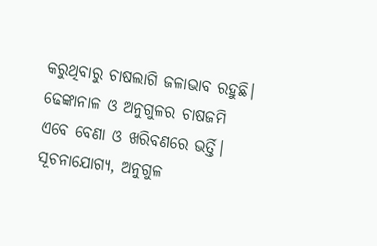କରୁଥିବାରୁ ଚାଷଲାଗି ଜଳାଭାବ ରହୁଛି। ଢେଙ୍କାନାଳ ଓ ଅନୁଗୁଳର ଚାଷଜମି ଏବେ ବେଣା ଓ ଖରିବଣରେ ଭର୍ତ୍ତି।
ସୂଚନାଯୋଗ୍ୟ, ଅନୁଗୁଳ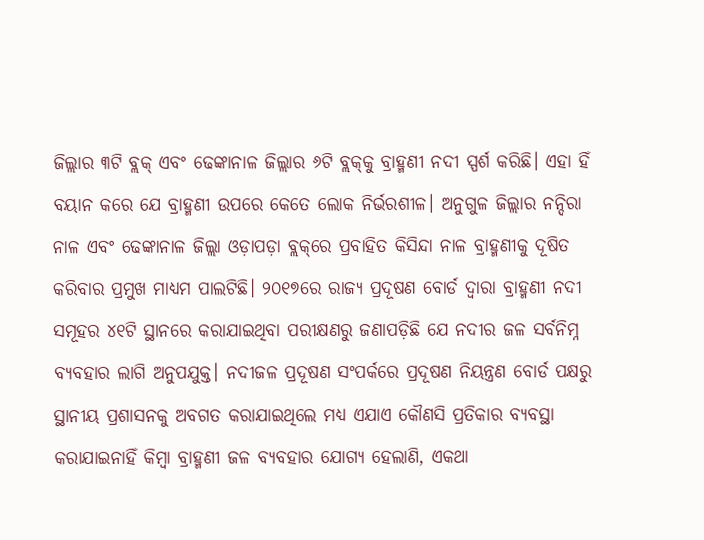ଜିଲ୍ଲାର ୩ଟି ବ୍ଲକ୍‌ ଏବଂ ଢେଙ୍କାନାଳ ଜିଲ୍ଲାର ୬ଟି ବ୍ଲକ୍‌କୁ ବ୍ରାହ୍ମଣୀ ନଦୀ ସ୍ପର୍ଶ କରିଛି। ଏହା ହିଁ ବୟାନ କରେ ଯେ ବ୍ରାହ୍ମଣୀ ଉପରେ କେତେ ଲୋକ ନିର୍ଭରଶୀଳ। ଅନୁଗୁଳ ଜିଲ୍ଲାର ନନ୍ଦିରା ନାଳ ଏବଂ ଢେଙ୍କାନାଳ ଜିଲ୍ଲା ଓଡ଼ାପଡ଼ା ବ୍ଲକ୍‌ରେ ପ୍ରବାହିତ କିସିନ୍ଦା ନାଳ ବ୍ରାହ୍ମଣୀକୁ ଦୂଷିତ କରିବାର ପ୍ରମୁଖ ମାଧ୍ୟମ ପାଲଟିଛି। ୨୦୧୭ରେ ରାଜ୍ୟ ପ୍ରଦୂଷଣ ବୋର୍ଡ ଦ୍ବାରା ବ୍ରାହ୍ମଣୀ ନଦୀ ସମୂହର ୪୧ଟି ସ୍ଥାନରେ କରାଯାଇଥିବା ପରୀକ୍ଷଣରୁ ଜଣାପଡ଼ିଛି ଯେ ନଦୀର ଜଳ ସର୍ବନିମ୍ନ ବ୍ୟବହାର ଲାଗି ଅନୁପଯୁକ୍ତ। ନଦୀଜଳ ପ୍ରଦୂଷଣ ସଂପର୍କରେ ପ୍ରଦୂଷଣ ନିୟନ୍ତ୍ରଣ ବୋର୍ଡ ପକ୍ଷରୁ ସ୍ଥାନୀୟ ପ୍ରଶାସନକୁ ଅବଗତ କରାଯାଇଥିଲେ ମଧ୍ୟ ଏଯାଏ କୌଣସି ପ୍ରତିକାର ବ୍ୟବସ୍ଥା କରାଯାଇନାହିଁ କିମ୍ବା ବ୍ରାହ୍ମଣୀ ଜଳ ବ୍ୟବହାର ଯୋଗ୍ୟ ହେଲାଣି, ଏକଥା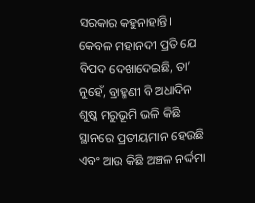ସରକାର କହୁନାହାନ୍ତି। କେବଳ ମହାନଦୀ ପ୍ରତି ଯେ ବିପଦ ଦେଖାଦେଇଛି, ତା’ ନୁହେଁ, ବ୍ରାହ୍ମଣୀ ବି ଅଧାଦିନ ଶୁଷ୍କ ମରୁଭୂମି ଭଳି କିଛି ସ୍ଥାନରେ ପ୍ରତୀୟମାନ ହେଉଛି ଏବଂ ଆଉ କିଛି ଅଞ୍ଚଳ ନର୍ଦ୍ଦମା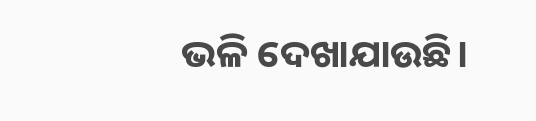ଭଳି ଦେଖାଯାଉଛି।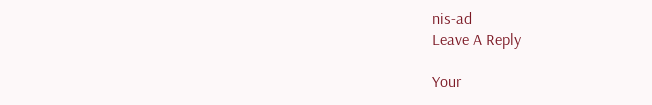nis-ad
Leave A Reply

Your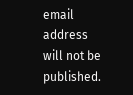email address will not be published.